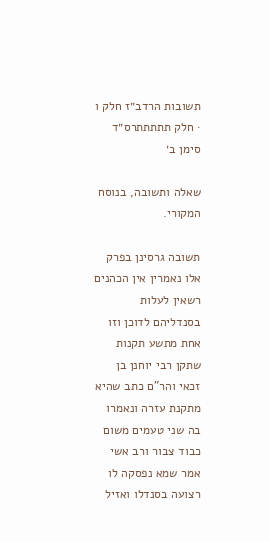תשובות הרדב״ז חלק ו · חלק תתתתתרס״ד סימן ב׳

שאלה ותשובה, בנוסח המקורי.

תשובה גרסינן בפרק אלו נאמרין אין הכהנים רשאין לעלות בסנדליהם לדוכן וזו אחת מתשע תקנות שתקן רבי יוחנן בן זכאי והר"ם כתב שהיא מתקנת עזרה ונאמרו בה שני טעמים משום כבוד צבור ורב אשי אמר שמא נפסקה לו רצועה בסנדלו ואזיל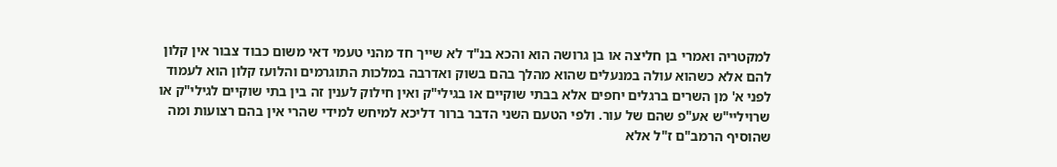למקטריה ואמרי בן חליצה או בן גרושה הוא והכא בנ"ד לא שייך חד מהני טעמי דאי משום כבוד צבור אין קלון להם אלא כשהוא עולה במנעלים שהוא מהלך בהם בשוק ואדרבה במלכות התוגרמים והלועז קלון הוא לעמוד לפני א' מן השרים ברגלים יחפים אלא בבתי שוקיים או בגילי"ק ואין חילוק לענין זה בין בתי שוקיים לגילי"ק או שרויליי"ש אע"פ שהם של עור. ולפי הטעם השני הדבר ברור דליכא למיחש למידי שהרי אין בהם רצועות ומה שהוסיף הרמב"ם ז"ל אלא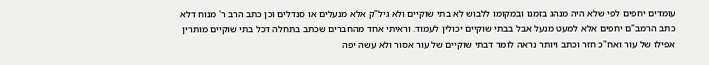עומדים יחפים לפי שלא היה מנהג בזמנו ובמקומו ללבוש לא בתי שוקיים ולא גיל"ק אלא מנעלים או סנדלים וכן כתב הרב ר' מנוח דלא כתב הרמב"ם יחפים אלא למעט מנעל אבל בבתי שוקיים יכולין לעמוד. וראיתי אחד מהחברים שכתב בתחלה דכל בתי שוקיים מותרין אפילו של עור ואח"כ חזר וכתב ויותר נראה לומר דבתי שוקיים של עור אסור ולא עשה יפה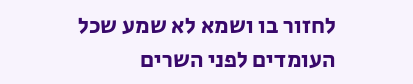לחזור בו ושמא לא שמע שכל העומדים לפני השרים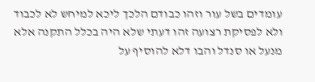עומדים בשל עור וזהו כבודם הלכך ליכא למיחש לא לכבוד ולא לפסיקת רצועה זהו דעתי שלא היה בכלל התקנה אלא מנעל או סנדל והבו דלא להוסיף על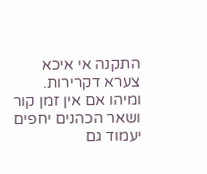התקנה אי איכא צערא דקרירות. ומיהו אם אין זמן קור ושאר הכהנים יחפים יעמוד גם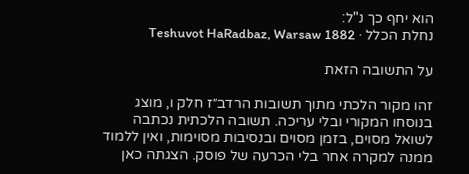הוא יחף כך נ"ל:
נחלת הכלל · Teshuvot HaRadbaz, Warsaw 1882

על התשובה הזאת

זהו מקור הלכתי מתוך תשובות הרדב״ז חלק ו, מוצג בנוסחו המקורי ובלי עריכה. תשובה הלכתית נכתבה לשואל מסוים, בזמן מסוים ובנסיבות מסוימות, ואין ללמוד ממנה למקרה אחר בלי הכרעה של פוסק. הצגתה כאן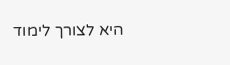היא לצורך לימוד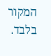המקור בלבד.